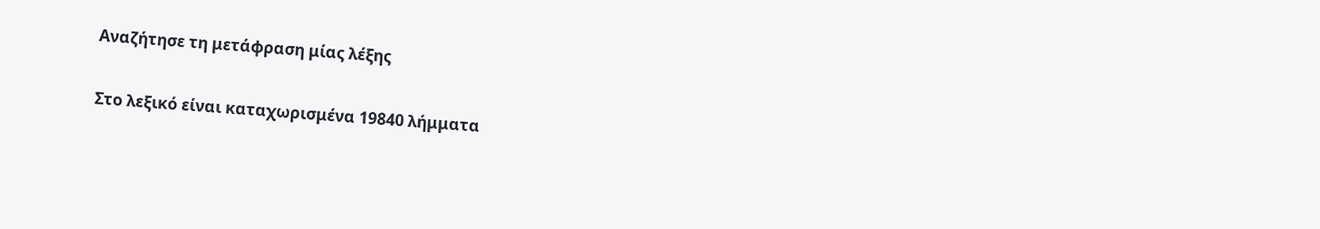Αναζήτησε τη μετάφραση μίας λέξης

Στο λεξικό είναι καταχωρισμένα 19840 λήμματα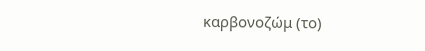καρβονοζώμ (το)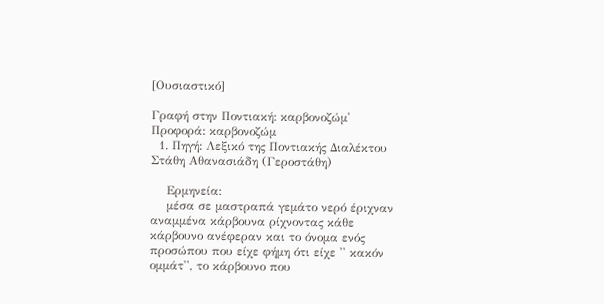[Ουσιαστικό]

Γραφή στην Ποντιακή: καρβονοζώμ' Προφορά: καρβονοζώμ
  1. Πηγή: Λεξικό της Ποντιακής Διαλέκτου Στάθη Αθανασιάδη (Γεροστάθη)

    Ερμηνεία:
    μέσα σε μαστραπά γεμάτο νερό έριχναν αναμμένα κάρβουνα ρίχνοντας κάθε κάρβουνο ανέφεραν και το όνομα ενός προσώπου που είχε φήμη ότι είχε '' κακόν ομμάτ'', το κάρβουνο που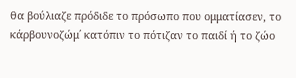θα βούλιαζε πρόδιδε το πρόσωπο που ομματίασεν, το κάρβουνοζώμ΄ κατόπιν το πότιζαν το παιδί ή το ζώο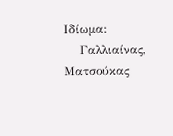Ιδίωμα:
    Γαλλιαίνας, Ματσούκας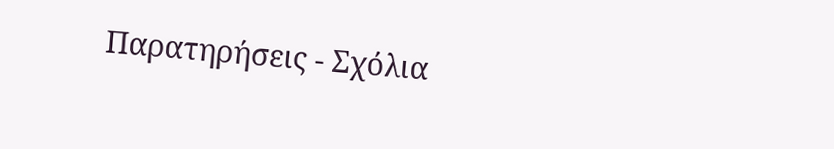Παρατηρήσεις - Σχόλια